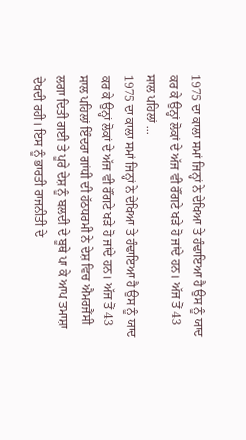1975 ਦਾ ਕਾਲਾ ਸਮਾਂ ਜਿਨ੍ਹਾਂ ਨੇ ਦੇਖਿਆ ਤੇ ਹੰਢਾਇਆ ਹੈ ਉਸ ਨੂੰ ਯਾਦ ਕਰ ਕੇ ਉਨ੍ਹਾਂ ਲੋਕਾਂ ਦੇ ਅੱਜ ਵੀ ਰੌਂਗਟੇ ਖੜੇ ਹੋ ਜਾਂਦੇ ਹਨ। ਅੱਜ ਤੋਂ 43 ਸਾਲ ਪਹਿਲਾਂ ...
1975 ਦਾ ਕਾਲਾ ਸਮਾਂ ਜਿਨ੍ਹਾਂ ਨੇ ਦੇਖਿਆ ਤੇ ਹੰਢਾਇਆ ਹੈ ਉਸ ਨੂੰ ਯਾਦ ਕਰ ਕੇ ਉਨ੍ਹਾਂ ਲੋਕਾਂ ਦੇ ਅੱਜ ਵੀ ਰੌਂਗਟੇ ਖੜੇ ਹੋ ਜਾਂਦੇ ਹਨ। ਅੱਜ ਤੋਂ 43 ਸਾਲ ਪਹਿਲਾਂ ਇੰਦਰਾ ਗਾਂਧੀ ਦੀ ਹੱਠਧਰਮੀ ਨੇ ਦੇਸ਼ ਵਿਚ ਐਮਰਜੈਂਸੀ ਲਗਾ ਦਿਤੀ ਗਈ ਤੇ ਪੂਰੇ ਦੇਸ਼ ਨੂੰ ਬਲਦੀ ਦੇ ਬੂਥੇ ਪਾ ਕੇ ਆਪ ਤਮਾਸ਼ਾ ਦੇਖਦੀ ਰਹੀ। ਇਸ ਨੂੰ ਭਾਰਤੀ ਰਾਜਨੀਤੀ ਦੇ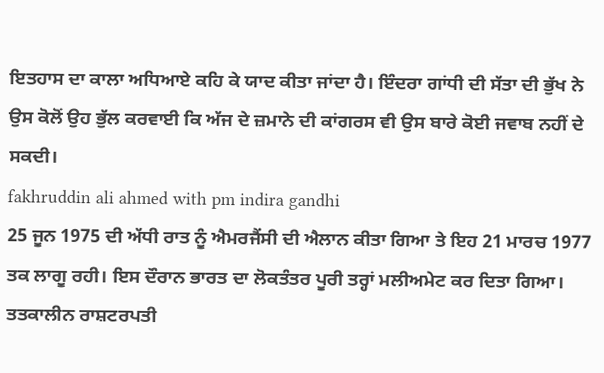ਇਤਹਾਸ ਦਾ ਕਾਲਾ ਅਧਿਆਏ ਕਹਿ ਕੇ ਯਾਦ ਕੀਤਾ ਜਾਂਦਾ ਹੈ। ਇੰਦਰਾ ਗਾਂਧੀ ਦੀ ਸੱਤਾ ਦੀ ਭੁੱਖ ਨੇ ਉਸ ਕੋਲੋਂ ਉਹ ਭੁੱਲ ਕਰਵਾਈ ਕਿ ਅੱਜ ਦੇ ਜ਼ਮਾਨੇ ਦੀ ਕਾਂਗਰਸ ਵੀ ਉਸ ਬਾਰੇ ਕੋਈ ਜਵਾਬ ਨਹੀਂ ਦੇ ਸਕਦੀ।
fakhruddin ali ahmed with pm indira gandhi
25 ਜੂਨ 1975 ਦੀ ਅੱਧੀ ਰਾਤ ਨੂੰ ਐਮਰਜੈਂਸੀ ਦੀ ਐਲਾਨ ਕੀਤਾ ਗਿਆ ਤੇ ਇਹ 21 ਮਾਰਚ 1977 ਤਕ ਲਾਗੂ ਰਹੀ। ਇਸ ਦੌਰਾਨ ਭਾਰਤ ਦਾ ਲੋਕਤੰਤਰ ਪੂਰੀ ਤਰ੍ਹਾਂ ਮਲੀਅਮੇਟ ਕਰ ਦਿਤਾ ਗਿਆ। ਤਤਕਾਲੀਨ ਰਾਸ਼ਟਰਪਤੀ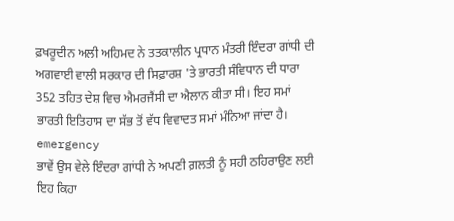ਫ਼ਖਰੂਦੀਨ ਅਲੀ ਅਹਿਮਦ ਨੇ ਤਤਕਾਲੀਨ ਪ੍ਰਧਾਨ ਮੰਤਰੀ ਇੰਦਰਾ ਗਾਂਧੀ ਦੀ ਅਗਵਾਈ ਵਾਲੀ ਸਰਕਾਰ ਦੀ ਸਿਫ਼ਾਰਸ਼ 'ਤੇ ਭਾਰਤੀ ਸੰਵਿਧਾਨ ਦੀ ਧਾਰਾ 352 ਤਹਿਤ ਦੇਸ਼ ਵਿਚ ਐਮਰਜੈਂਸੀ ਦਾ ਐਲਾਨ ਕੀਤਾ ਸੀ। ਇਹ ਸਮਾਂ ਭਾਰਤੀ ਇਤਿਹਾਸ ਦਾ ਸੱਭ ਤੋਂ ਵੱਧ ਵਿਵਾਦਤ ਸਮਾਂ ਮੰਨਿਆ ਜਾਂਦਾ ਹੈ।
emergency
ਭਾਵੇਂ ਉਸ ਵੇਲੇ ਇੰਦਰਾ ਗਾਂਧੀ ਨੇ ਅਪਣੀ ਗ਼ਲਤੀ ਨੂੰ ਸਹੀ ਠਹਿਰਾਉਣ ਲਈ ਇਹ ਕਿਹਾ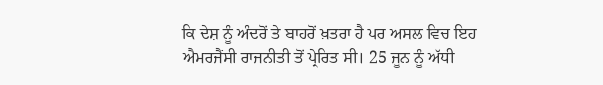ਕਿ ਦੇਸ਼ ਨੂੰ ਅੰਦਰੋਂ ਤੇ ਬਾਹਰੋਂ ਖ਼ਤਰਾ ਹੈ ਪਰ ਅਸਲ ਵਿਚ ਇਹ ਐਮਰਜੈਂਸੀ ਰਾਜਨੀਤੀ ਤੋਂ ਪ੍ਰੇਰਿਤ ਸੀ। 25 ਜੂਨ ਨੂੰ ਅੱਧੀ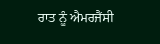ਰਾਤ ਨੂੰ ਐਮਰਜੈਂਸੀ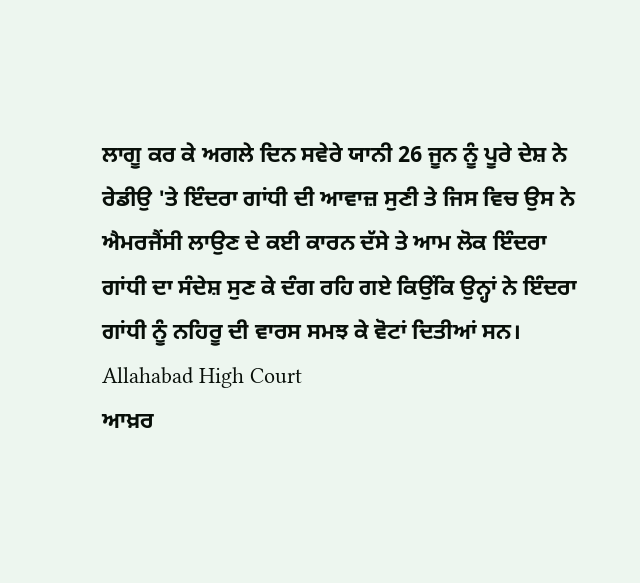ਲਾਗੂ ਕਰ ਕੇ ਅਗਲੇ ਦਿਨ ਸਵੇਰੇ ਯਾਨੀ 26 ਜੂਨ ਨੂੰ ਪੂਰੇ ਦੇਸ਼ ਨੇ ਰੇਡੀਉ 'ਤੇ ਇੰਦਰਾ ਗਾਂਧੀ ਦੀ ਆਵਾਜ਼ ਸੁਣੀ ਤੇ ਜਿਸ ਵਿਚ ਉਸ ਨੇ ਐਮਰਜੈਂਸੀ ਲਾਉਣ ਦੇ ਕਈ ਕਾਰਨ ਦੱਸੇ ਤੇ ਆਮ ਲੋਕ ਇੰਦਰਾ ਗਾਂਧੀ ਦਾ ਸੰਦੇਸ਼ ਸੁਣ ਕੇ ਦੰਗ ਰਹਿ ਗਏ ਕਿਉਂਕਿ ਉਨ੍ਹਾਂ ਨੇ ਇੰਦਰਾ ਗਾਂਧੀ ਨੂੰ ਨਹਿਰੂ ਦੀ ਵਾਰਸ ਸਮਝ ਕੇ ਵੋਟਾਂ ਦਿਤੀਆਂ ਸਨ।
Allahabad High Court
ਆਖ਼ਰ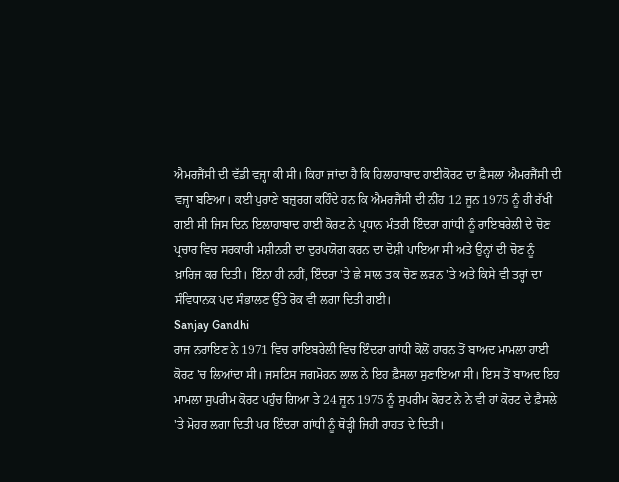ਐਮਰਜੈਂਸੀ ਦੀ ਵੱਡੀ ਵਜ੍ਹਾ ਕੀ ਸੀ। ਕਿਹਾ ਜਾਂਦਾ ਹੈ ਕਿ ਹਿਲਾਹਾਬਾਦ ਹਾਈਕੋਰਟ ਦਾ ਫ਼ੈਸਲਾ ਐਮਰਜੈਂਸੀ ਦੀ ਵਜ੍ਹਾ ਬਣਿਆ। ਕਈ ਪੁਰਾਣੇ ਬਜ਼ੁਰਗ ਕਹਿੰਦੇ ਹਨ ਕਿ ਐਮਰਜੈਂਸੀ ਦੀ ਨੀਂਹ 12 ਜੂਨ 1975 ਨੂੰ ਹੀ ਰੱਖੀ ਗਈ ਸੀ ਜਿਸ ਦਿਨ ਇਲਾਹਾਬਾਦ ਹਾਈ ਕੋਰਟ ਨੇ ਪ੍ਰਧਾਨ ਮੰਤਰੀ ਇੰਦਰਾ ਗਾਂਧੀ ਨੂੰ ਰਾਇਬਰੇਲੀ ਦੇ ਚੋਣ ਪ੍ਰਚਾਰ ਵਿਚ ਸਰਕਾਰੀ ਮਸ਼ੀਨਰੀ ਦਾ ਦੁਰਪਯੋਗ ਕਰਨ ਦਾ ਦੋਸ਼ੀ ਪਾਇਆ ਸੀ ਅਤੇ ਉਨ੍ਹਾਂ ਦੀ ਚੋਣ ਨੂੰ ਖ਼ਾਰਿਜ ਕਰ ਦਿਤੀ। ਇੰਨਾ ਹੀ ਨਹੀਂ, ਇੰਦਰਾ 'ਤੇ ਛੇ ਸਾਲ ਤਕ ਚੋਣ ਲੜਨ 'ਤੇ ਅਤੇ ਕਿਸੇ ਵੀ ਤਰ੍ਹਾਂ ਦਾ ਸੰਵਿਧਾਨਕ ਪਦ ਸੰਭਾਲਣ ਉੱਤੇ ਰੋਕ ਵੀ ਲਗਾ ਦਿਤੀ ਗਈ।
Sanjay Gandhi
ਰਾਜ ਨਰਾਇਣ ਨੇ 1971 ਵਿਚ ਰਾਇਬਰੇਲੀ ਵਿਚ ਇੰਦਰਾ ਗਾਂਧੀ ਕੋਲੋਂ ਹਾਰਨ ਤੋਂ ਬਾਅਦ ਮਾਮਲਾ ਹਾਈ ਕੋਰਟ 'ਚ ਲਿਆਂਦਾ ਸੀ। ਜਸਟਿਸ ਜਗਮੋਹਨ ਲਾਲ ਨੇ ਇਹ ਫ਼ੈਸਲਾ ਸੁਣਾਇਆ ਸੀ। ਇਸ ਤੋਂ ਬਾਅਦ ਇਹ ਮਾਮਲਾ ਸੁਪਰੀਮ ਕੋਰਟ ਪਹੁੰਚ ਗਿਆ ਤੇ 24 ਜੂਨ 1975 ਨੂੰ ਸੁਪਰੀਮ ਕੋਰਟ ਨੇ ਨੇ ਵੀ ਹਾਂ ਕੋਰਟ ਦੇ ਫ਼ੈਸਲੇ 'ਤੇ ਮੋਹਰ ਲਗਾ ਦਿਤੀ ਪਰ ਇੰਦਰਾ ਗਾਂਧੀ ਨੂੰ ਥੋੜ੍ਹੀ ਜਿਹੀ ਰਾਹਤ ਦੇ ਦਿਤੀ।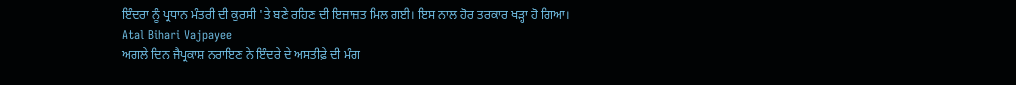ਇੰਦਰਾ ਨੂੰ ਪ੍ਰਧਾਨ ਮੰਤਰੀ ਦੀ ਕੁਰਸੀ 'ਤੇ ਬਣੇ ਰਹਿਣ ਦੀ ਇਜਾਜ਼ਤ ਮਿਲ ਗਈ। ਇਸ ਨਾਲ ਹੋਰ ਤਰਕਾਰ ਖੜ੍ਹਾ ਹੋ ਗਿਆ।
Atal Bihari Vajpayee
ਅਗਲੇ ਦਿਨ ਜੈਪ੍ਰਕਾਸ਼ ਨਰਾਇਣ ਨੇ ਇੰਦਰੇ ਦੇ ਅਸਤੀਫ਼ੇ ਦੀ ਮੰਗ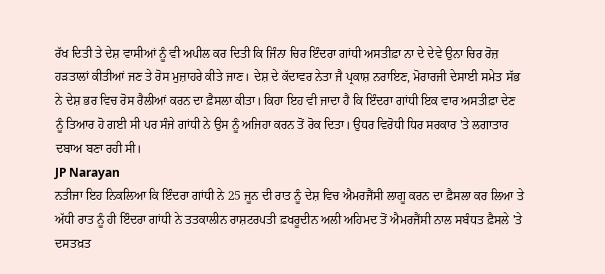ਰੱਖ ਦਿਤੀ ਤੇ ਦੇਸ਼ ਵਾਸੀਆਂ ਨੂੰ ਵੀ ਅਪੀਲ ਕਰ ਦਿਤੀ ਕਿ ਜਿੰਨਾ ਚਿਰ ਇੰਦਰਾ ਗਾਂਧੀ ਅਸਤੀਫ਼ਾ ਨਾ ਦੇ ਦੇਵੇ ਉਨਾ ਚਿਰ ਰੋਜ਼ ਹੜਤਾਲਾਂ ਕੀਤੀਆਂ ਜਣ ਤੇ ਰੋਸ ਮੁਜ਼ਾਹਰੇ ਕੀਤੇ ਜਾਣ। ਦੇਸ਼ ਦੇ ਕੱਦਾਵਰ ਨੇਤਾ ਜੈ ਪ੍ਰਕਾਸ਼ ਨਰਾਇਣ, ਮੋਰਾਰਜੀ ਦੇਸਾਈ ਸਮੇਤ ਸੱਭ ਨੇ ਦੇਸ਼ ਭਰ ਵਿਚ ਰੋਸ ਰੈਲੀਆਂ ਕਰਨ ਦਾ ਫ਼ੈਸਲਾ ਕੀਤਾ। ਕਿਹਾ ਇਹ ਵੀ ਜਾਦਾ ਹੈ ਕਿ ਇੰਦਰਾ ਗਾਂਧੀ ਇਕ ਵਾਰ ਅਸਤੀਫ਼ਾ ਦੇਣ ਨੂੰ ਤਿਆਰ ਹੋ ਗਈ ਸੀ ਪਰ ਸੰਜੇ ਗਾਂਧੀ ਨੇ ਉਸ ਨੂੰ ਅਜਿਹਾ ਕਰਨ ਤੋਂ ਰੋਕ ਦਿਤਾ। ਉਧਰ ਵਿਰੋਧੀ ਧਿਰ ਸਰਕਾਰ 'ਤੇ ਲਗਾਤਾਰ ਦਬਾਅ ਬਣਾ ਰਹੀ ਸੀ।
JP Narayan
ਨਤੀਜਾ ਇਹ ਨਿਕਲਿਆ ਕਿ ਇੰਦਰਾ ਗਾਂਧੀ ਨੇ 25 ਜੂਨ ਦੀ ਰਾਤ ਨੂੰ ਦੇਸ਼ ਵਿਚ ਐਮਰਜੈਂਸੀ ਲਾਗੂ ਕਰਨ ਦਾ ਫ਼ੈਸਲਾ ਕਰ ਲਿਆ ਤੇ ਅੱਧੀ ਰਾਤ ਨੂੰ ਹੀ ਇੰਦਰਾ ਗਾਂਧੀ ਨੇ ਤਤਕਾਲੀਨ ਰਾਸ਼ਟਰਪਤੀ ਫ਼ਖਰੂਦੀਨ ਅਲੀ ਅਹਿਮਦ ਤੋਂ ਐਮਰਜੈਂਸੀ ਨਾਲ ਸਬੰਧਤ ਫ਼ੈਸਲੇ 'ਤੇ ਦਸਤਖ਼ਤ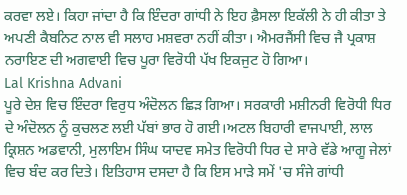ਕਰਵਾ ਲਏ। ਕਿਹਾ ਜਾਂਦਾ ਹੈ ਕਿ ਇੰਦਰਾ ਗਾਂਧੀ ਨੇ ਇਹ ਫ਼ੈਸਲਾ ਇਕੱਲੀ ਨੇ ਹੀ ਕੀਤਾ ਤੇ ਅਪਣੀ ਕੈਬਨਿਟ ਨਾਲ ਵੀ ਸਲਾਹ ਮਸ਼ਵਰਾ ਨਹੀਂ ਕੀਤਾ। ਐਮਰਜੈਂਸੀ ਵਿਚ ਜੈ ਪ੍ਰਕਾਸ਼ ਨਰਾਇਣ ਦੀ ਅਗਵਾਈ ਵਿਚ ਪੂਰਾ ਵਿਰੋਧੀ ਪੱਖ ਇਕਜੁਟ ਹੋ ਗਿਆ।
Lal Krishna Advani
ਪੂਰੇ ਦੇਸ਼ ਵਿਚ ਇੰਦਰਾ ਵਿਰੁਧ ਅੰਦੋਲਨ ਛਿੜ ਗਿਆ। ਸਰਕਾਰੀ ਮਸ਼ੀਨਰੀ ਵਿਰੋਧੀ ਧਿਰ ਦੇ ਅੰਦੋਲਨ ਨੂੰ ਕੁਚਲਣ ਲਈ ਪੱਬਾਂ ਭਾਰ ਹੋ ਗਈ।ਅਟਲ ਬਿਹਾਰੀ ਵਾਜਪਾਈ, ਲਾਲ ਕ੍ਰਿਸ਼ਨ ਅਡਵਾਨੀ, ਮੁਲਾਇਮ ਸਿੰਘ ਯਾਦਵ ਸਮੇਤ ਵਿਰੋਧੀ ਧਿਰ ਦੇ ਸਾਰੇ ਵੱਡੇ ਆਗੂ ਜੇਲਾਂ ਵਿਚ ਬੰਦ ਕਰ ਦਿਤੇ। ਇਤਿਹਾਸ ਦਸਦਾ ਹੈ ਕਿ ਇਸ ਮਾੜੇ ਸਮੇਂ 'ਚ ਸੰਜੇ ਗਾਂਧੀ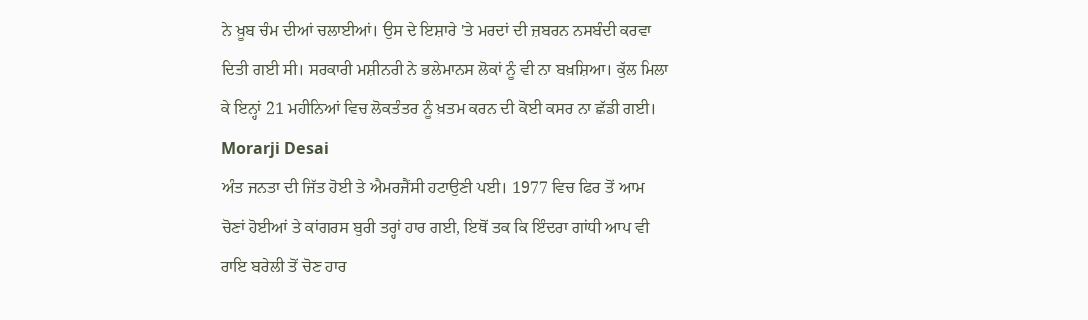ਨੇ ਖ਼ੂਬ ਚੰਮ ਦੀਆਂ ਚਲਾਈਆਂ। ਉਸ ਦੇ ਇਸ਼ਾਰੇ 'ਤੇ ਮਰਦਾਂ ਦੀ ਜ਼ਬਰਨ ਨਸਬੰਦੀ ਕਰਵਾ ਦਿਤੀ ਗਈ ਸੀ। ਸਰਕਾਰੀ ਮਸ਼ੀਨਰੀ ਨੇ ਭਲੇਮਾਨਸ ਲੋਕਾਂ ਨੂੰ ਵੀ ਨਾ ਬਖ਼ਸ਼ਿਆ। ਕੁੱਲ ਮਿਲਾ ਕੇ ਇਨ੍ਹਾਂ 21 ਮਹੀਨਿਆਂ ਵਿਚ ਲੋਕਤੰਤਰ ਨੂੰ ਖ਼ਤਮ ਕਰਨ ਦੀ ਕੋਈ ਕਸਰ ਨਾ ਛੱਡੀ ਗਈ।
Morarji Desai
ਅੰਤ ਜਨਤਾ ਦੀ ਜਿੱਤ ਹੋਈ ਤੇ ਐਮਰਜੈਂਸੀ ਹਟਾਉਣੀ ਪਈ। 1977 ਵਿਚ ਫਿਰ ਤੋਂ ਆਮ ਚੋਣਾਂ ਹੋਈਆਂ ਤੇ ਕਾਂਗਰਸ ਬੁਰੀ ਤਰ੍ਹਾਂ ਹਾਰ ਗਈ, ਇਥੋਂ ਤਕ ਕਿ ਇੰਦਰਾ ਗਾਂਧੀ ਆਪ ਵੀ ਰਾਇ ਬਰੇਲੀ ਤੋਂ ਚੋਣ ਹਾਰ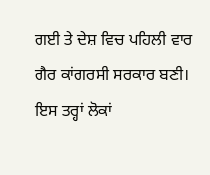ਗਈ ਤੇ ਦੇਸ਼ ਵਿਚ ਪਹਿਲੀ ਵਾਰ ਗੈਰ ਕਾਂਗਰਸੀ ਸਰਕਾਰ ਬਣੀ। ਇਸ ਤਰ੍ਹਾਂ ਲੋਕਾਂ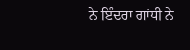ਨੇ ਇੰਦਰਾ ਗਾਂਧੀ ਨੇ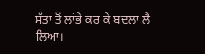ਸੱਤਾ ਤੋਂ ਲਾਂਭੇ ਕਰ ਕੇ ਬਦਲਾ ਲੈ ਲਿਆ।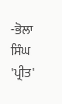-ਭੋਲਾ ਸਿੰਘ 'ਪ੍ਰੀਤ'